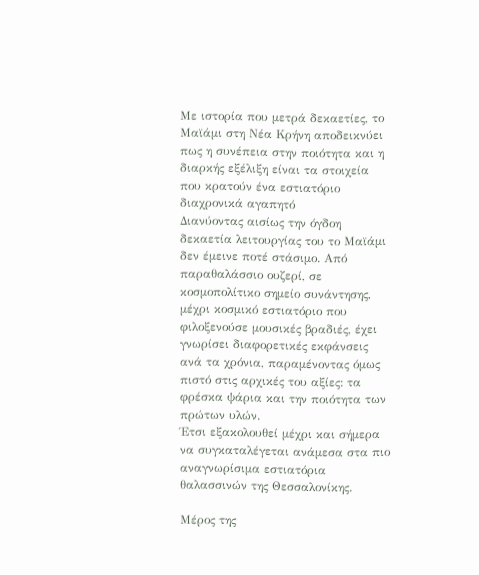Με ιστορία που μετρά δεκαετίες, το Μαϊάμι στη Νέα Κρήνη αποδεικνύει πως η συνέπεια στην ποιότητα και η διαρκής εξέλιξη είναι τα στοιχεία που κρατούν ένα εστιατόριο διαχρονικά αγαπητό
Διανύοντας αισίως την όγδοη δεκαετία λειτουργίας του το Μαϊάμι δεν έμεινε ποτέ στάσιμο. Από παραθαλάσσιο ουζερί, σε κοσμοπολίτικο σημείο συνάντησης, μέχρι κοσμικό εστιατόριο που φιλοξενούσε μουσικές βραδιές, έχει γνωρίσει διαφορετικές εκφάνσεις ανά τα χρόνια, παραμένοντας όμως πιστό στις αρχικές του αξίες: τα φρέσκα ψάρια και την ποιότητα των πρώτων υλών.
Έτσι εξακολουθεί μέχρι και σήμερα να συγκαταλέγεται ανάμεσα στα πιο αναγνωρίσιμα εστιατόρια θαλασσινών της Θεσσαλονίκης.

Μέρος της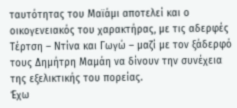ταυτότητας του Μαϊάμι αποτελεί και ο οικογενειακός του χαρακτήρας, με τις αδερφές Τέρτση – Ντίνα και Γωγώ – μαζί με τον ξάδερφό τους Δημήτρη Μαμάη να δίνουν την συνέχεια της εξελικτικής του πορείας.
Έχω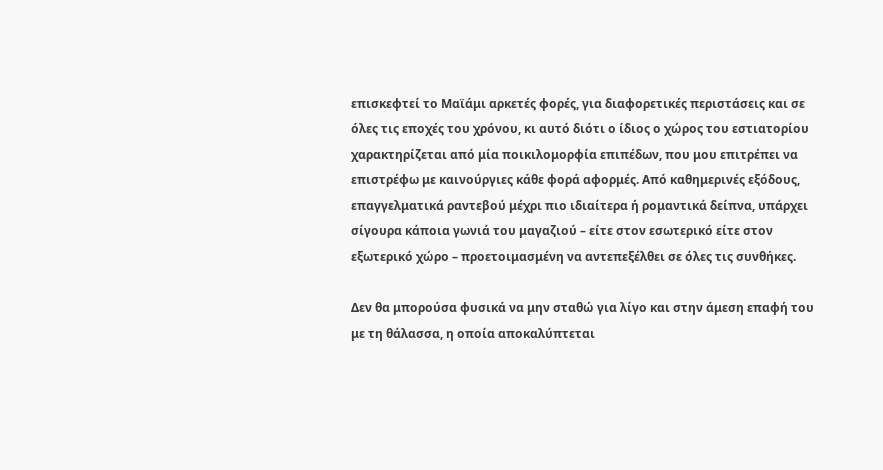επισκεφτεί το Μαϊάμι αρκετές φορές, για διαφορετικές περιστάσεις και σε όλες τις εποχές του χρόνου, κι αυτό διότι ο ίδιος ο χώρος του εστιατορίου χαρακτηρίζεται από μία ποικιλομορφία επιπέδων, που μου επιτρέπει να επιστρέφω με καινούργιες κάθε φορά αφορμές. Από καθημερινές εξόδους, επαγγελματικά ραντεβού μέχρι πιο ιδιαίτερα ή ρομαντικά δείπνα, υπάρχει σίγουρα κάποια γωνιά του μαγαζιού – είτε στον εσωτερικό είτε στον εξωτερικό χώρο – προετοιμασμένη να αντεπεξέλθει σε όλες τις συνθήκες.

Δεν θα μπορούσα φυσικά να μην σταθώ για λίγο και στην άμεση επαφή του με τη θάλασσα, η οποία αποκαλύπτεται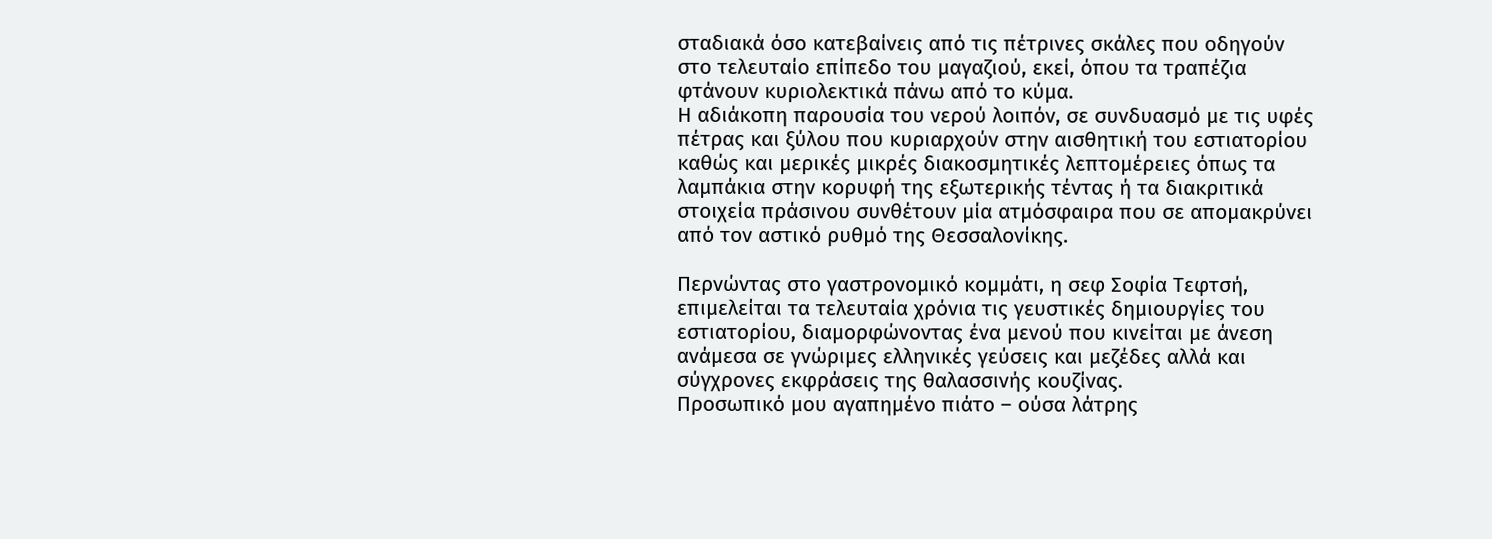σταδιακά όσο κατεβαίνεις από τις πέτρινες σκάλες που οδηγούν στο τελευταίο επίπεδο του μαγαζιού, εκεί, όπου τα τραπέζια φτάνουν κυριολεκτικά πάνω από το κύμα.
Η αδιάκοπη παρουσία του νερού λοιπόν, σε συνδυασμό με τις υφές πέτρας και ξύλου που κυριαρχούν στην αισθητική του εστιατορίου καθώς και μερικές μικρές διακοσμητικές λεπτομέρειες όπως τα λαμπάκια στην κορυφή της εξωτερικής τέντας ή τα διακριτικά στοιχεία πράσινου συνθέτουν μία ατμόσφαιρα που σε απομακρύνει από τον αστικό ρυθμό της Θεσσαλονίκης.

Περνώντας στο γαστρονομικό κομμάτι, η σεφ Σοφία Τεφτσή, επιμελείται τα τελευταία χρόνια τις γευστικές δημιουργίες του εστιατορίου, διαμορφώνοντας ένα μενού που κινείται με άνεση ανάμεσα σε γνώριμες ελληνικές γεύσεις και μεζέδες αλλά και σύγχρονες εκφράσεις της θαλασσινής κουζίνας.
Προσωπικό μου αγαπημένο πιάτο – ούσα λάτρης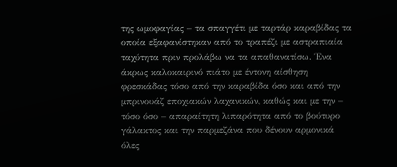της ωμοφαγίας – τα σπαγγέτι με ταρτάρ καραβίδας τα οποία εξαφανίστηκαν από το τραπέζι με αστραπιαία ταχύτητα πριν προλάβω να τα απαθανατίσω. Ένα άκρως καλοκαιρινό πιάτο με έντονη αίσθηση φρεσκάδας τόσο από την καραβίδα όσο και από την μπρινουάζ εποχιακών λαχανικών, καθώς και με την – τόσο όσο – απαραίτητη λιπαρότητα από το βούτυρο γάλακτος και την παρμεζάνα που δένουν αρμονικά όλες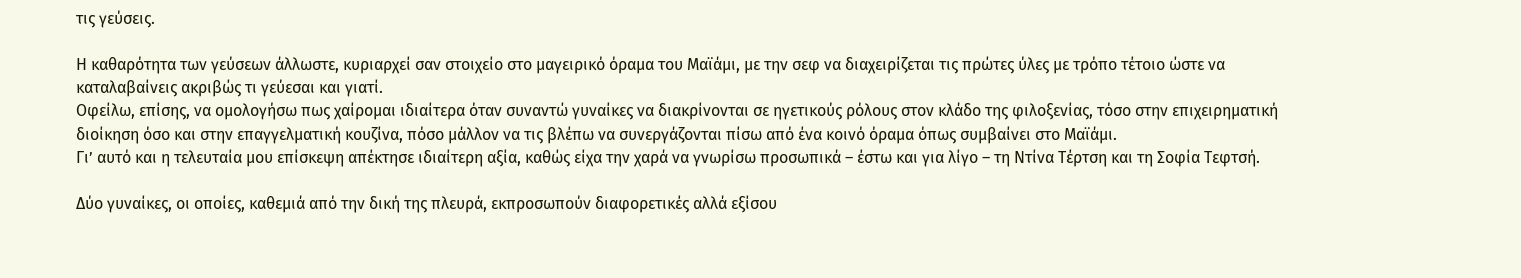τις γεύσεις.

Η καθαρότητα των γεύσεων άλλωστε, κυριαρχεί σαν στοιχείο στο μαγειρικό όραμα του Μαϊάμι, με την σεφ να διαχειρίζεται τις πρώτες ύλες με τρόπο τέτοιο ώστε να καταλαβαίνεις ακριβώς τι γεύεσαι και γιατί.
Οφείλω, επίσης, να ομολογήσω πως χαίρομαι ιδιαίτερα όταν συναντώ γυναίκες να διακρίνονται σε ηγετικούς ρόλους στον κλάδο της φιλοξενίας, τόσο στην επιχειρηματική διοίκηση όσο και στην επαγγελματική κουζίνα, πόσο μάλλον να τις βλέπω να συνεργάζονται πίσω από ένα κοινό όραμα όπως συμβαίνει στο Μαϊάμι.
Γι’ αυτό και η τελευταία μου επίσκεψη απέκτησε ιδιαίτερη αξία, καθώς είχα την χαρά να γνωρίσω προσωπικά – έστω και για λίγο – τη Ντίνα Τέρτση και τη Σοφία Τεφτσή.

Δύο γυναίκες, οι οποίες, καθεμιά από την δική της πλευρά, εκπροσωπούν διαφορετικές αλλά εξίσου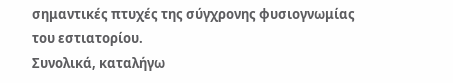σημαντικές πτυχές της σύγχρονης φυσιογνωμίας του εστιατορίου.
Συνολικά, καταλήγω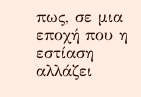πως, σε μια εποχή που η εστίαση αλλάζει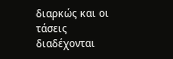διαρκώς και οι τάσεις διαδέχονται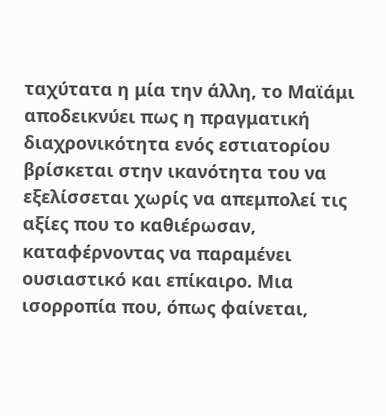ταχύτατα η μία την άλλη, το Μαϊάμι αποδεικνύει πως η πραγματική διαχρονικότητα ενός εστιατορίου βρίσκεται στην ικανότητα του να εξελίσσεται χωρίς να απεμπολεί τις αξίες που το καθιέρωσαν, καταφέρνοντας να παραμένει ουσιαστικό και επίκαιρο. Μια ισορροπία που, όπως φαίνεται,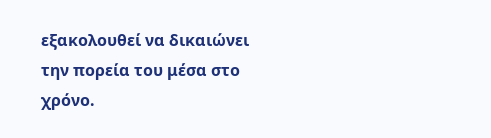εξακολουθεί να δικαιώνει την πορεία του μέσα στο χρόνο.